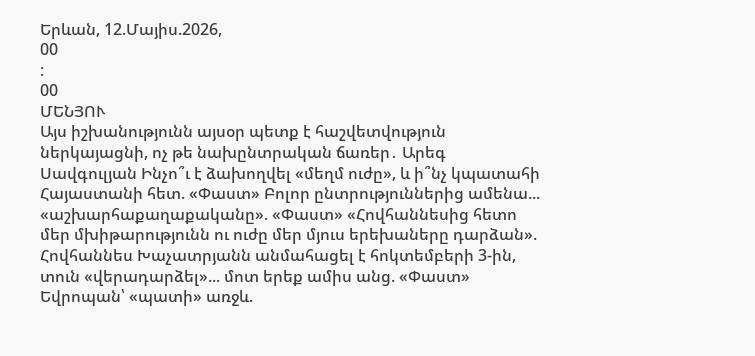Երևան, 12.Մայիս.2026,
00
:
00
ՄԵՆՅՈՒ
Այս իշխանությունն այսօր պետք է հաշվետվություն ներկայացնի, ոչ թե նախընտրական ճառեր․ Արեգ Սավգուլյան Ինչո՞ւ է ձախողվել «մեղմ ուժը», և ի՞նչ կպատահի Հայաստանի հետ. «Փաստ» Բոլոր ընտրություններից ամենա... «աշխարհաքաղաքականը». «Փաստ» «Հովհաննեսից հետո մեր մխիթարությունն ու ուժը մեր մյուս երեխաները դարձան». Հովհաննես Խաչատրյանն անմահացել է հոկտեմբերի 3-ին, տուն «վերադարձել»... մոտ երեք ամիս անց. «Փաստ» Եվրոպան՝ «պատի» առջև.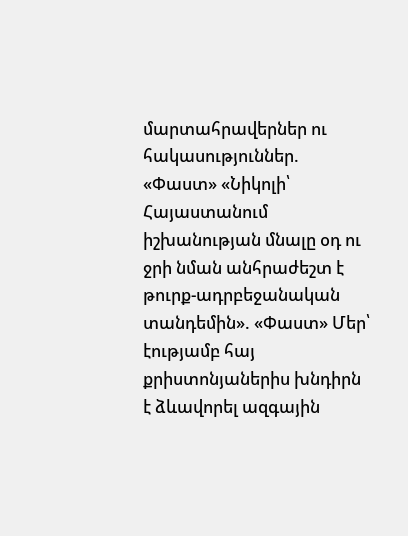մարտահրավերներ ու հակասություններ. «Փաստ» «Նիկոլի՝ Հայաստանում իշխանության մնալը օդ ու ջրի նման անհրաժեշտ է թուրք-ադրբեջանական տանդեմին». «Փաստ» Մեր՝ էությամբ հայ քրիստոնյաներիս խնդիրն է ձևավորել ազգային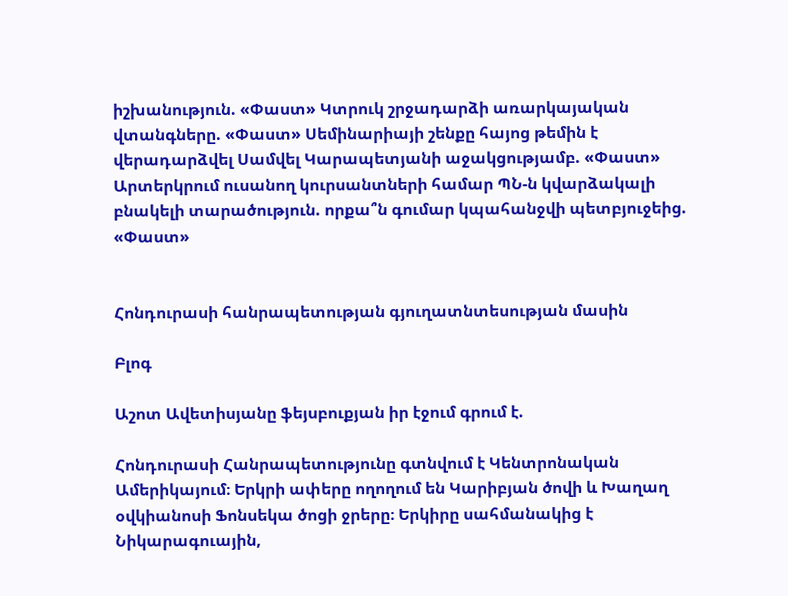իշխանություն. «Փաստ» Կտրուկ շրջադարձի առարկայական վտանգները. «Փաստ» Սեմինարիայի շենքը հայոց թեմին է վերադարձվել Սամվել Կարապետյանի աջակցությամբ. «Փաստ» Արտերկրում ուսանող կուրսանտների համար ՊՆ-ն կվարձակալի բնակելի տարածություն. որքա՞ն գումար կպահանջվի պետբյուջեից. «Փաստ»


Հոնդուրասի հանրապետության գյուղատնտեսության մասին

Բլոգ

Աշոտ Ավետիսյանը ֆեյսբուքյան իր էջում գրում է.

Հոնդուրասի Հանրապետությունը գտնվում է Կենտրոնական Ամերիկայում։ Երկրի ափերը ողողում են Կարիբյան ծովի և Խաղաղ օվկիանոսի Ֆոնսեկա ծոցի ջրերը։ Երկիրը սահմանակից է Նիկարագուային,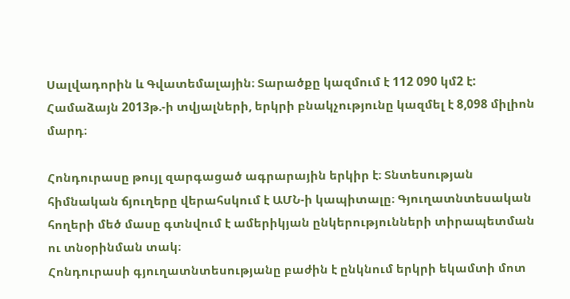Սալվադորին և Գվատեմալային։ Տարածքը կազմում է 112 090 կմ2 է: Համաձայն 2013թ.-ի տվյալների, երկրի բնակչությունը կազմել է 8,098 միլիոն մարդ։

Հոնդուրասը թույլ զարգացած ագրարային երկիր է։ Տնտեսության հիմնական ճյուղերը վերահսկում է ԱՄՆ-ի կապիտալը։ Գյուղատնտեսական հողերի մեծ մասը գտնվում է ամերիկյան ընկերությունների տիրապետման ու տնօրինման տակ։
Հոնդուրասի գյուղատնտեսությանը բաժին է ընկնում երկրի եկամտի մոտ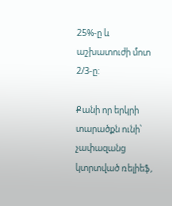25%-ը և աշխատուժի մոտ 2/3-ը:

Քանի որ երկրի տարածքն ունի՝ չափազանց կտրտված ռելիեֆ,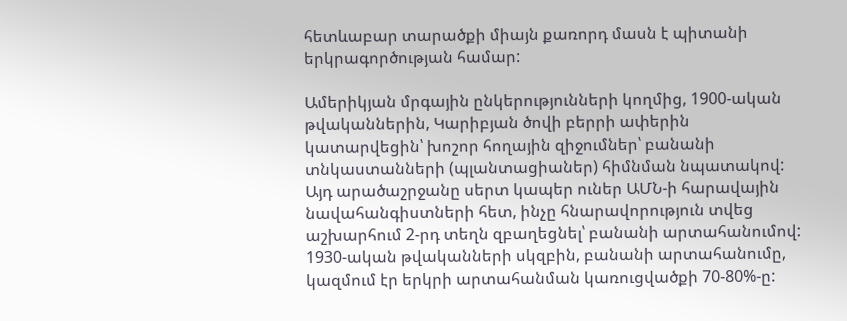հետևաբար տարածքի միայն քառորդ մասն է պիտանի երկրագործության համար:

Ամերիկյան մրգային ընկերությունների կողմից, 1900-ական թվականներին, Կարիբյան ծովի բերրի ափերին կատարվեցին՝ խոշոր հողային զիջումներ՝ բանանի տնկաստանների (պլանտացիաներ) հիմնման նպատակով: Այդ արածաշրջանը սերտ կապեր ուներ ԱՄՆ-ի հարավային նավահանգիստների հետ, ինչը հնարավորություն տվեց աշխարհում 2-րդ տեղն զբաղեցնել՝ բանանի արտահանումով: 1930-ական թվականների սկզբին, բանանի արտահանումը, կազմում էր երկրի արտահանման կառուցվածքի 70-80%-ը: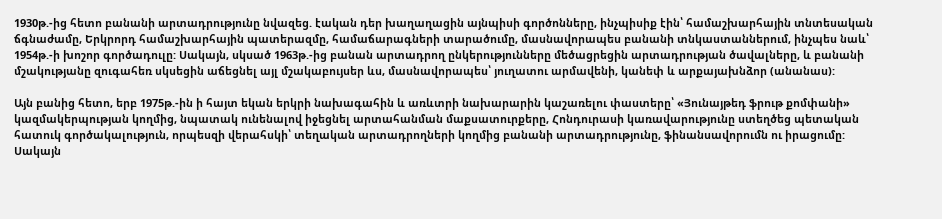1930թ.-ից հետո բանանի արտադրությունը նվազեց. էական դեր խաղաղացին այնպիսի գործոնները, ինչպիսիք էին՝ համաշխարհային տնտեսական ճգնաժամը, Երկրորդ համաշխարհային պատերազմը, համաճարագների տարածումը, մասնավորապես բանանի տնկաստաններում, ինչպես նաև՝ 1954թ.-ի խոշոր գործադուլը: Սակայն, սկսած 1963թ.-ից բանան արտադրող ընկերությունները մեծացրեցին արտադրության ծավալները, և բանանի մշակությանը զուգահեռ սկսեցին աճեցնել այլ մշակաբույսեր ևս, մասնավորապես՝ յուղատու արմավենի, կանեփ և արքայախնձոր (անանաս):

Այն բանից հետո, երբ 1975թ.-ին ի հայտ եկան երկրի նախագահին և առևտրի նախարարին կաշառելու փաստերը՝ «Յունայթեդ ֆրութ քոմփանի» կազմակերպության կողմից, նպատակ ունենալով իջեցնել արտահանման մաքսատուրքերը, Հոնդուրասի կառավարությունը ստեղծեց պետական հատուկ գործակալություն, որպեսզի վերահսկի՝ տեղական արտադրողների կողմից բանանի արտադրությունը, ֆինանսավորումն ու իրացումը: Սակայն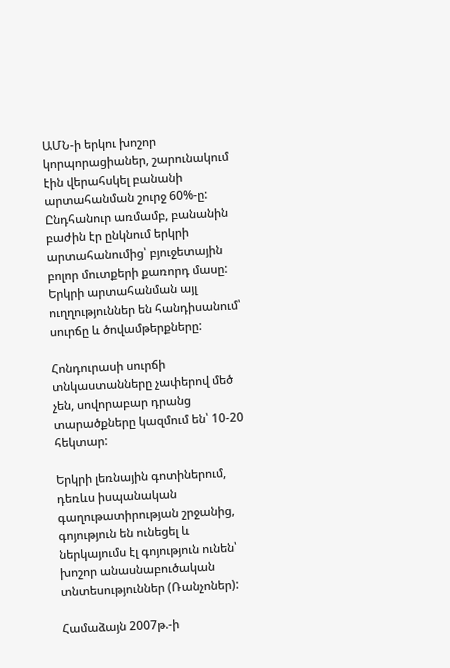ԱՄՆ-ի երկու խոշոր կորպորացիաներ, շարունակում էին վերահսկել բանանի արտահանման շուրջ 60%-ը: Ընդհանուր առմամբ, բանանին բաժին էր ընկնում երկրի արտահանումից՝ բյուջետային բոլոր մուտքերի քառորդ մասը: Երկրի արտահանման այլ ուղղություններ են հանդիսանում՝ սուրճը և ծովամթերքները:

Հոնդուրասի սուրճի տնկաստանները չափերով մեծ չեն, սովորաբար դրանց տարածքները կազմում են՝ 10-20 հեկտար:

Երկրի լեռնային գոտիներում, դեռևս իսպանական գաղութատիրության շրջանից, գոյություն են ունեցել և ներկայումս էլ գոյություն ունեն՝ խոշոր անասնաբուծական տնտեսություններ (Ռանչոներ):

Համաձայն 2007թ.-ի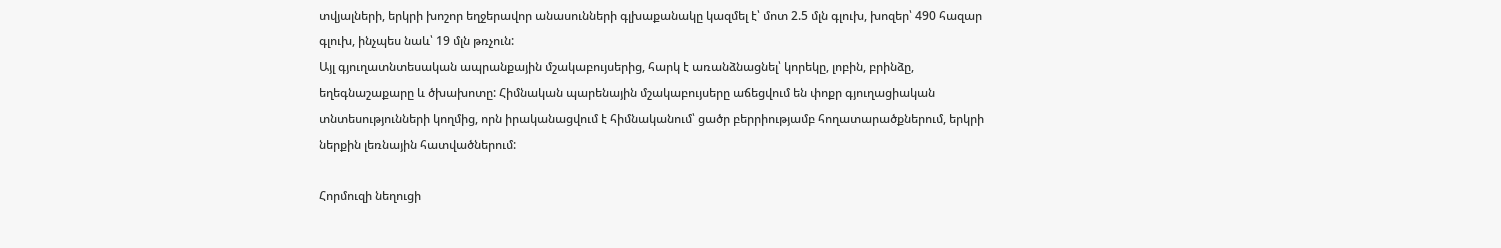տվյալների, երկրի խոշոր եղջերավոր անասունների գլխաքանակը կազմել է՝ մոտ 2.5 մլն գլուխ, խոզեր՝ 490 հազար գլուխ, ինչպես նաև՝ 19 մլն թռչուն:
Այլ գյուղատնտեսական ապրանքային մշակաբույսերից, հարկ է առանձնացնել՝ կորեկը, լոբին, բրինձը, եղեգնաշաքարը և ծխախոտը: Հիմնական պարենային մշակաբույսերը աճեցվում են փոքր գյուղացիական տնտեսությունների կողմից, որն իրականացվում է հիմնականում՝ ցածր բերրիությամբ հողատարածքներում, երկրի ներքին լեռնային հատվածներում:

Հորմուզի նեղուցի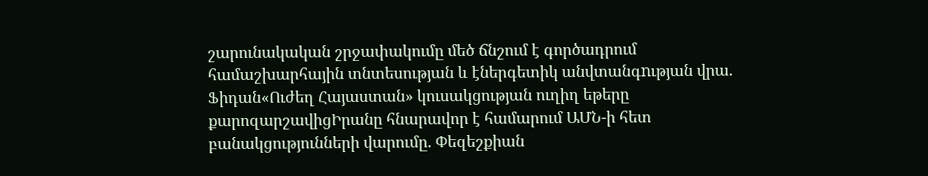շարունակական շրջափակումը մեծ ճնշում է գործադրում համաշխարհային տնտեսության և էներգետիկ անվտանգnւթյան վրա. Ֆիդան«Ուժեղ Հայաստան» կուսակցության ուղիղ եթերը քարոզարշավիցԻրանը հնարավոր է համարում ԱՄՆ-ի հետ բանակցությունների վարումը. Փեզեշքիան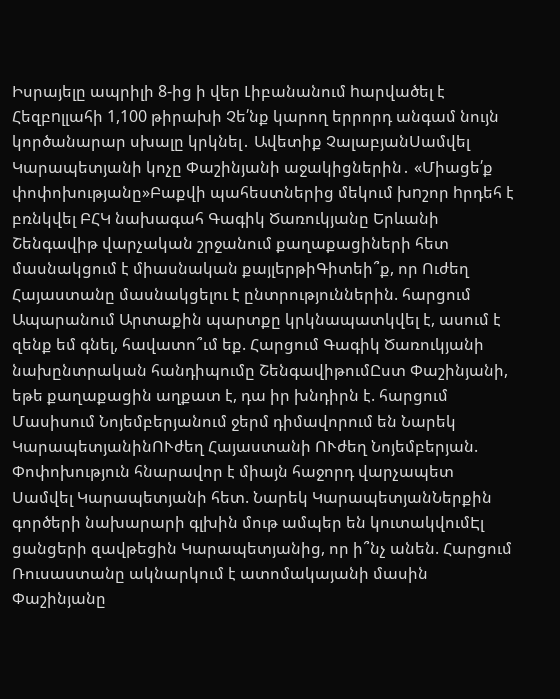Իսրայելը ապրիլի 8-ից ի վեր Լիբանանում hարվածել է Հեզբnլլահի 1,100 թիրախի Չե՛նք կարող երրորդ անգամ նույն կործանարար սխալը կրկնել․ Ավետիք ՉալաբյանՍամվել Կարապետյանի կոչը Փաշինյանի աջակիցներին․ «Միացե՛ք փոփոխությանը»Բաքվի պահեստներից մեկում խnշոր hրդեհ է բռնկվել ԲՀԿ նախագահ Գագիկ Ծառուկյանը Երևանի Շենգավիթ վարչական շրջանում քաղաքացիների հետ մասնակցում է միասնական քայլերթիԳիտեի՞ք, որ Ուժեղ Հայաստանը մասնակցելու է ընտրություններին. հարցում Ապարանում Արտաքին պարտքը կրկնապատկվել է, ասում է զենք եմ գնել, հավատո՞ւմ եք. Հարցում Գագիկ Ծառուկյանի նախընտրական հանդիպումը ՇենգավիթումԸստ Փաշինյանի, եթե քաղաքացին աղքատ է, դա իր խնդիրն է. հարցում Մասիսում Նոյեմբերյանում ջերմ դիմավորում են Նարեկ ԿարապետյանինՈՒժեղ Հայաստանի ՈՒժեղ Նոյեմբերյան. Փոփոխություն հնարավոր է միայն հաջորդ վարչապետ Սամվել Կարապետյանի հետ. Նարեկ ԿարապետյանՆերքին գործերի նախարարի գլխին մութ ամպեր են կուտակվումԷլ ցանցերի զավթեցին Կարապետյանից, որ ի՞նչ անեն. Հարցում Ռուսաստանը ակնարկում է ատոմակայանի մասին Փաշինյանը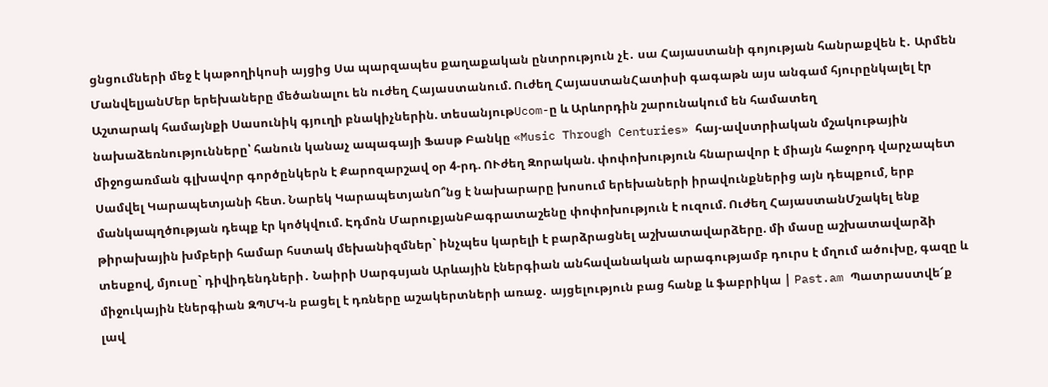ցնցումների մեջ է կաթողիկոսի այցից Սա պարզապես քաղաքական ընտրություն չէ․ սա Հայաստանի գոյության հանրաքվեն է․ Արմեն ՄանվելյանՄեր երեխաները մեծանալու են ուժեղ Հայաստանում. Ուժեղ ՀայաստանՀատիսի գագաթն այս անգամ հյուրընկալել էր Աշտարակ համայնքի Սասունիկ գյուղի բնակիչներին. տեսանյութUcom-ը և Արևորդին շարունակում են համատեղ նախաձեռնությունները՝ հանուն կանաչ ապագայի Ֆասթ Բանկը «Music Through Centuries» հայ-ավստրիական մշակութային միջոցառման գլխավոր գործընկերն է Քարոզարշավ օր 4-րդ. ՈՒժեղ Զորական. փոփոխություն հնարավոր է միայն հաջորդ վարչապետ Սամվել Կարապետյանի հետ. Նարեկ ԿարապետյանՈ՞նց է նախարարը խոսում երեխաների իրավունքներից այն դեպքում, երբ մանկապղծnւթյան դեպք էր կոծկվում. Էդմոն ՄարուքյանԲագրատաշենը փոփոխություն է ուզում. Ուժեղ ՀայաստանՄշակել ենք թիրախային խմբերի համար հստակ մեխանիզմներ` ինչպես կարելի է բարձրացնել աշխատավարձերը. մի մասը աշխատավարձի տեսքով, մյուսը` դիվիդենդների․ Նաիրի Սարգսյան Արևային էներգիան անհավանական արագությամբ դուրս է մղում ածուխը, գազը և միջուկային էներգիան ԶՊՄԿ-ն բացել է դռները աշակերտների առաջ․ այցելություն բաց հանք և ֆաբրիկա | Past.am Պատրաստվե՜ք լավ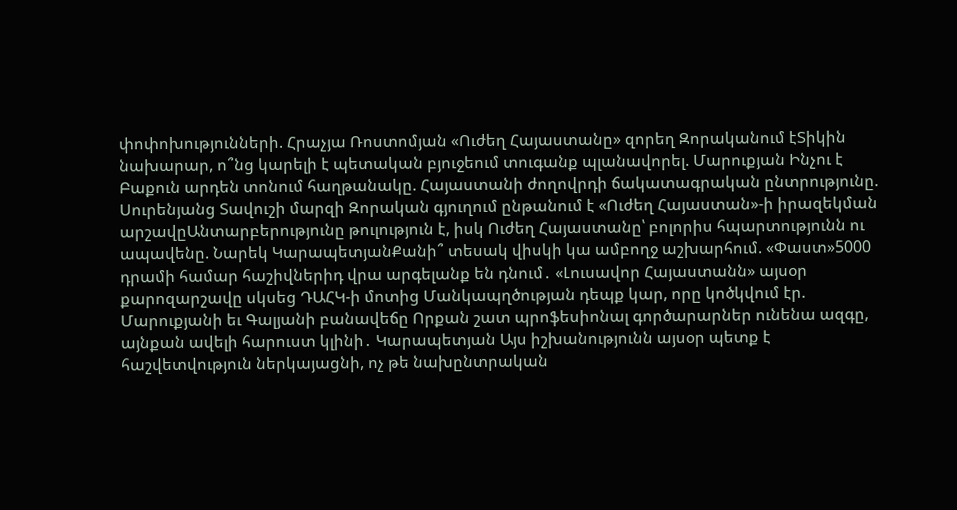փոփոխությունների. Հրաչյա Ռոստոմյան «Ուժեղ Հայաստանը» զորեղ Զորականում էՏիկին նախարար, ո՞նց կարելի է պետական բյուջեում տուգանք պլանավորել. Մարուքյան Ինչու է Բաքուն արդեն տոնում հաղթանակը. Հայաստանի ժողովրդի ճակատագրական ընտրությունը. Սուրենյանց Տավուշի մարզի Զորական գյուղում ընթանում է «Ուժեղ Հայաստան»-ի իրազեկման արշավըԱնտարբերությունը թուլություն է, իսկ Ուժեղ Հայաստանը՝ բոլորիս հպարտությունն ու ապավենը. Նարեկ ԿարապետյանՔանի՞ տեսակ վիսկի կա ամբողջ աշխարհում. «Փաստ»5000 դրամի համար հաշիվներիդ վրա արգելանք են դնում․ «Լուսավոր Հայաստանն» այսօր քարոզարշավը սկսեց ԴԱՀԿ-ի մոտից Մանկապղծության դեպք կար, որը կոծկվում էր. Մարուքյանի եւ Գալյանի բանավեճը Որքան շատ պրոֆեսիոնալ գործարարներ ունենա ազգը, այնքան ավելի հարուստ կլինի․ Կարապետյան Այս իշխանությունն այսօր պետք է հաշվետվություն ներկայացնի, ոչ թե նախընտրական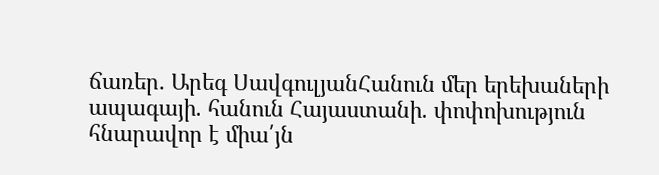ճառեր․ Արեգ ՍավգուլյանՀանուն մեր երեխաների ապագայի. հանուն Հայաստանի. փոփոխություն հնարավոր է միա՛յն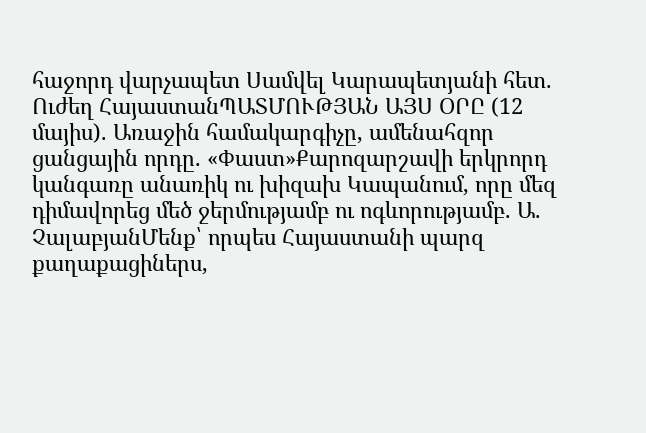հաջորդ վարչապետ Սամվել Կարապետյանի հետ. Ուժեղ ՀայաստանՊԱՏՄՈՒԹՅԱՆ ԱՅՍ ՕՐԸ (12 մայիս). Առաջին համակարգիչը, ամենահզոր ցանցային որդը. «Փաստ»Քարոզարշավի երկրորդ կանգառը անառիկ ու խիզախ Կապանում, որը մեզ դիմավորեց մեծ ջերմությամբ ու ոգևորությամբ. Ա. ՉալաբյանՄենք՝ որպես Հայաստանի պարզ քաղաքացիներս,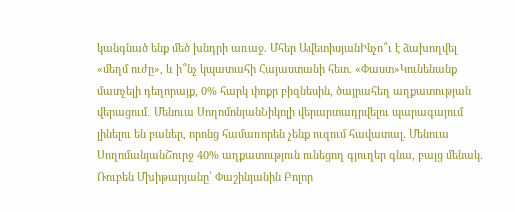կանգնած ենք մեծ խնդրի առաջ. Մհեր ԱվետիսյանԻնչո՞ւ է ձախողվել «մեղմ ուժը», և ի՞նչ կպատահի Հայաստանի հետ. «Փաստ»Կունենանք մատչելի դեղորայք, 0% հարկ փոքր բիզնեսին, ծայրահեղ աղքատության վերացում․ Մենուա ՍողոմոնյանՆիկոլի վերարտադրվելու պարագայում լինելու են բաներ, որոնց համառորեն չենք ուզում հավատալ. Մենուա ՍողոմանյանՇուրջ 40% աղքատություն ունեցող գյուղեր գնա, բայց մենակ. Ռուբեն Մխիթարյանը՝ Փաշինյանին Բոլոր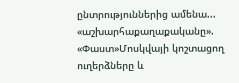ընտրություններից ամենա... «աշխարհաքաղաքականը». «Փաստ»Մոսկվայի կոշտացող ուղերձները և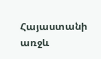Հայաստանի առջև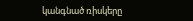կանգնած ռիսկերը